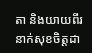តា និងយាយពីរនាក់សុខចិត្តដា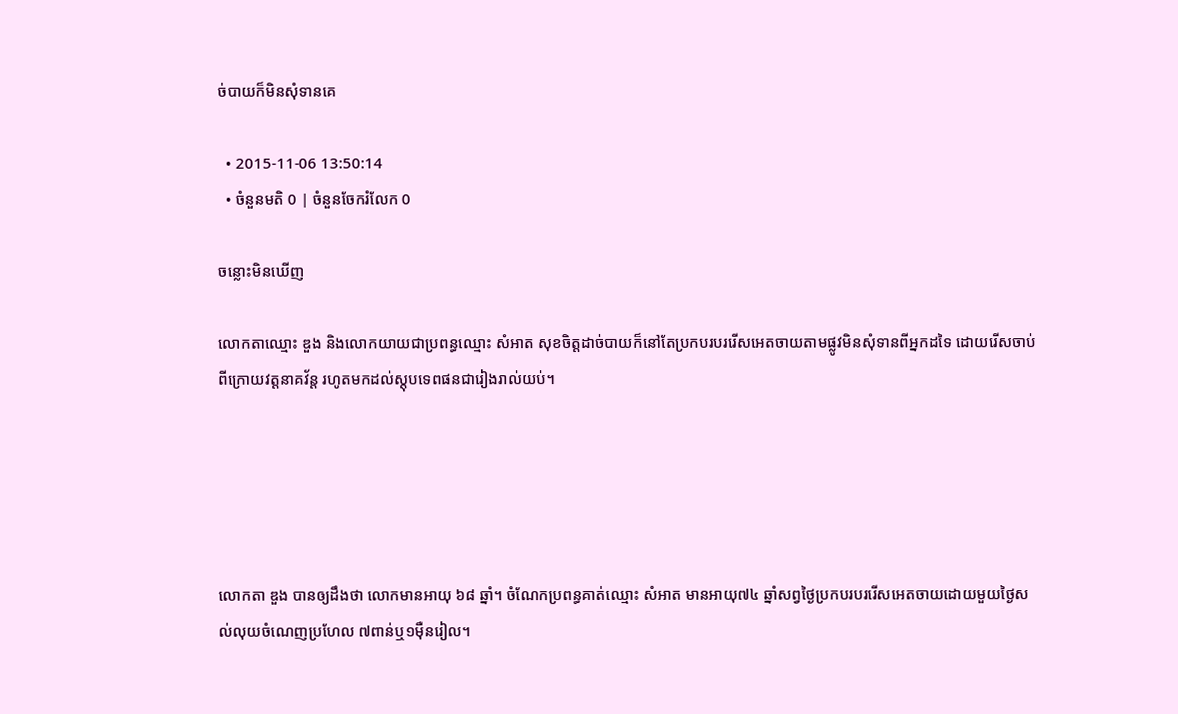ច់បាយក៏មិនសុំទានគេ

  • 2015-11-06 13:50:14
  • ចំនួនមតិ 0 | ចំនួនចែករំលែក 0

ចន្លោះមិនឃើញ

លោកតាឈ្មោះ ឌួង និងលោកយាយជាប្រពន្ធឈ្មោះ សំអាត សុខចិត្តដាច់បាយក៏នៅតែប្រកបរបររើសអេតចាយតាមផ្លូវមិនសុំទានពីអ្នកដទៃ ដោយរើសចាប់ពីក្រោយវត្តនាគវ័ន្ត រហូតមកដល់ស្តុបទេពផនជារៀងរាល់យប់។





លោកតា ឌួង បានឲ្យដឹងថា លោកមានអាយុ ៦៨ ឆ្នាំ។ ចំណែកប្រពន្ធគាត់ឈ្មោះ សំអាត មានអាយុ៧៤ ឆ្នាំសព្វថ្ងៃប្រកបរបររើសអេតចាយដោយមួយថ្ងៃសល់លុយចំណេញប្រហែល ៧ពាន់ឬ១ម៉ឺនរៀល។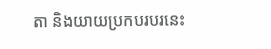តា និងយាយប្រកបរបរនេះ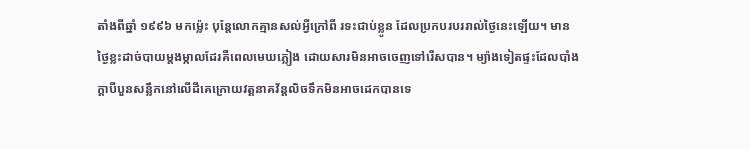តាំងពីឆ្នាំ ១៩៩៦ មកម៉្លេះ បុន្តែលោកគ្មានសល់អ្វីក្រៅពី រទះជាប់ខ្លូន ដែលប្រកបរបររាល់ថ្ងៃនេះឡើយ។ មានថ្ងៃខ្លះដាច់បាយម្ដងម្កាលដែរគឺពេលមេឃភ្លៀង ដោយសារមិនអាចចេញទៅរើសបាន។ ម្យ៉ាងទៀតផ្ទះដែលបាំងក្ដាបីបួនសន្លឹកនៅលើដីគេក្រោយវត្តនាគវ័ន្តលិចទឹកមិនអាចដេកបានទេ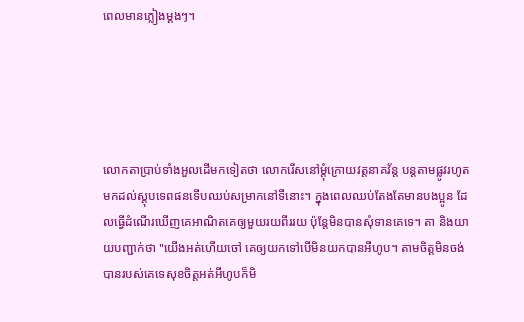ពេលមានភ្លៀងម្ដងៗ។





លោកតាប្រាប់ទាំងអួលដើមកទៀតថា លោករើសនៅម្ដុំក្រោយវត្តនាគវ័ន្ត បន្តតាមផ្លូវរហូតមកដល់ស្តុបទេពផនទើបឈប់សម្រាកនៅទីនោះ។ ក្នុងពេលឈប់តែងតែមានបងប្អូន ដែលធ្វើដំណើរឃើញគេអាណិតគេឲ្យមួយរយពីររយ ប៉ុន្តែមិនបានសុំទានគេទេ។ តា និងយាយបញ្ជាក់ថា "យើងអត់ហើយចៅ គេឲ្យយកទៅបើមិនយកបានអីហូប។ តាមចិត្តមិនចង់បានរបស់គេទេសុខចិត្តអត់អីហូបក៏មិ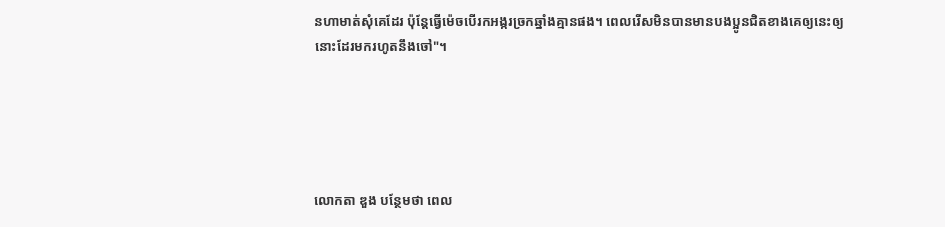នហាមាត់សុំគេដែរ ប៉ុន្តែធ្វើម៉េចបើរកអង្ករច្រកឆ្នាំងគ្មានផង។ ពេលរើសមិនបានមានបងប្អូនជិតខាងគេឲ្យនេះឲ្យនោះដែរមករហូតនឹងចៅ"។





លោកតា ឌួង បន្ថែមថា ពេល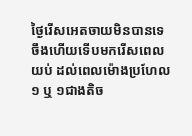ថ្ងៃរើសអេតចាយមិនបានទេ ចឹងហើយទើបមករើសពេលយប់ ដល់ពេលម៉ោងប្រហែល ១ ឬ ១ជាងតិច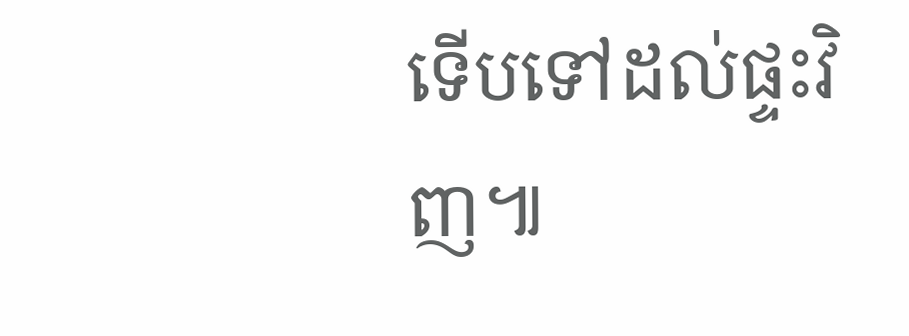ទើបទៅដល់ផ្ទះវិញ៕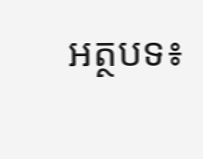អត្ថបទ៖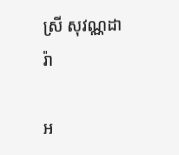ស្រី សុវណ្ណដារ៉ា

អ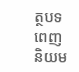ត្ថបទពេញនិយម